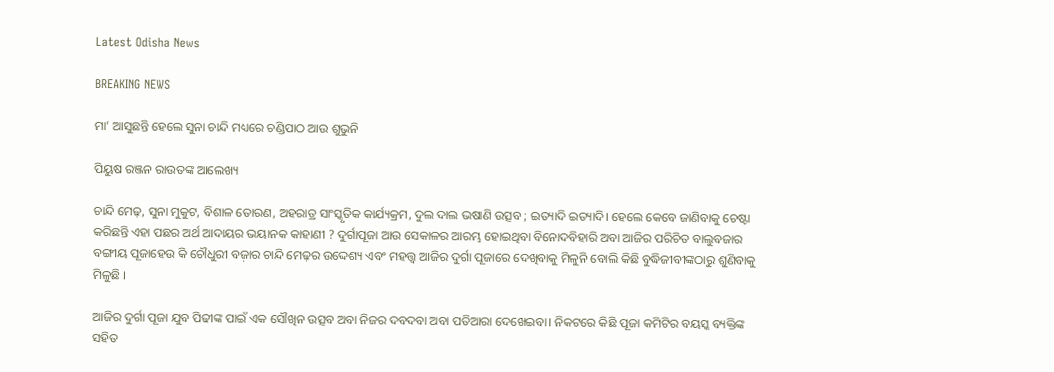Latest Odisha News

BREAKING NEWS

ମା’ ଆସୁଛନ୍ତି ହେଲେ ସୁନା ଚାନ୍ଦି ମଧ୍ୟରେ ଚଣ୍ଡିପାଠ ଆଉ ଶୁଭୁନି

ପିୟୁଷ ରଞ୍ଜନ ରାଉତଙ୍କ ଆଲେଖ୍ୟ

ଚାନ୍ଦି ମେଢ଼, ସୁନା ମୁକୁଟ, ବିଶାଳ ତୋରଣ, ଅହରାତ୍ର ସାଂସ୍କୃତିକ କାର୍ଯ୍ୟକ୍ରମ, ଦୁଲ ଦାଲ ଭଷାଣି ଉତ୍ସବ ; ଇତ୍ୟାଦି ଇତ୍ୟାଦି। ହେଲେ କେବେ ଜାଣିବାକୁ ଚେଷ୍ଟା କରିଛନ୍ତି ଏହା ପଛର ଅର୍ଥ ଆଦାୟର ଭୟାନକ କାହାଣୀ ? ଦୁର୍ଗାପୂଜା ଆଉ ସେକାଳର ଆରମ୍ଭ ହୋଇଥିବା ବିନୋଦବିହାରି ଅବା ଆଜିର ପରିଚିତ ବାଲୁବଜାର ବଙ୍ଗୀୟ ପୂଜାହେଉ କି ଚୌଧୁରୀ ବଜ଼ାର ଚାନ୍ଦି ମେଢ଼ର ଉଦ୍ଦେଶ୍ୟ ଏବଂ ମହତ୍ତ୍ୱ ଆଜିର ଦୁର୍ଗା ପୂଜାରେ ଦେଖିବାକୁ ମିଳୁନି ବୋଲି କିଛି ବୁଦ୍ଧିଜୀବୀଙ୍କଠାରୁ ଶୁଣିବାକୁ ମିଳୁଛି ।

ଆଜିର ଦୁର୍ଗା ପୂଜା ଯୁବ ପିଢୀଙ୍କ ପାଇଁ ଏକ ସୌଖିନ ଉତ୍ସବ ଅବା ନିଜର ଦବଦବା ଅବା ପତିଆରା ଦେଖେଇବା। ନିକଟରେ କିଛି ପୂଜା କମିଟିର ବୟସ୍କ ବ୍ୟକ୍ତିଙ୍କ ସହିତ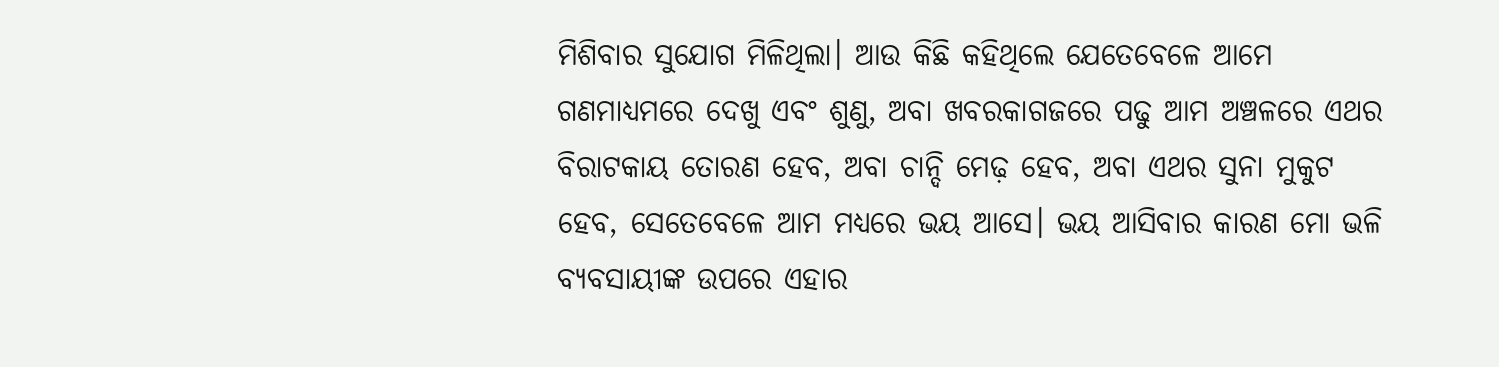ମିଶିବାର ସୁଯୋଗ ମିଳିଥିଲା। ଆଉ କିଛି କହିଥିଲେ ଯେତେବେଳେ ଆମେ ଗଣମାଧ୍ୟମରେ ଦେଖୁ ଏବଂ ଶୁଣୁ, ଅବା ଖବରକାଗଜରେ ପଢୁ ଆମ ଅଞ୍ଚଳରେ ଏଥର ବିରାଟକାୟ ତୋରଣ ହେବ, ଅବା ଚାନ୍ଦି ମେଢ଼ ହେବ, ଅବା ଏଥର ସୁନା ମୁକୁଟ ହେବ, ସେତେବେଳେ ଆମ ମଧ୍ୟରେ ଭୟ ଆସେ। ଭୟ ଆସିବାର କାରଣ ମୋ ଭଳି ବ୍ୟବସାୟୀଙ୍କ ଉପରେ ଏହାର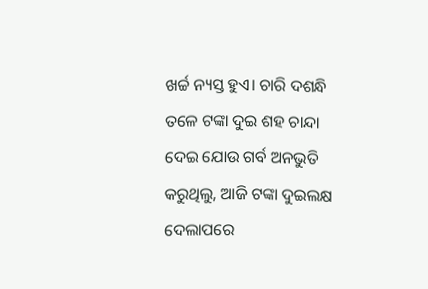ଖର୍ଚ୍ଚ ନ୍ୟସ୍ତ ହୁଏ। ଚାରି ଦଶନ୍ଧି ତଳେ ଟଙ୍କା ଦୁଇ ଶହ ଚାନ୍ଦା ଦେଇ ଯୋଉ ଗର୍ବ ଅନଭୁତି କରୁଥିଲୁ, ଆଜି ଟଙ୍କା ଦୁଇଲକ୍ଷ ଦେଲାପରେ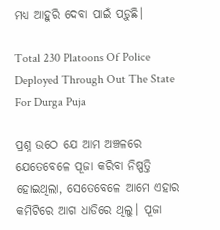ମଧ୍ୟ ଆହୁରି ଦେବା ପାଇଁ ପଡ଼ୁଛି।

Total 230 Platoons Of Police Deployed Through Out The State For Durga Puja

ପ୍ରଶ୍ନ ଉଠେ ଯେ ଆମ ଅଞ୍ଚଳରେ ଯେତେବେଳେ ପୂଜା କରିବା ନିଷ୍ପତ୍ତି ହୋଇଥିଲା, ସେତେବେଳେ ଆମେ ଏହାର କମିଟିରେ ଆଗ ଧାଡିରେ ଥିଲୁ। ପୂଜା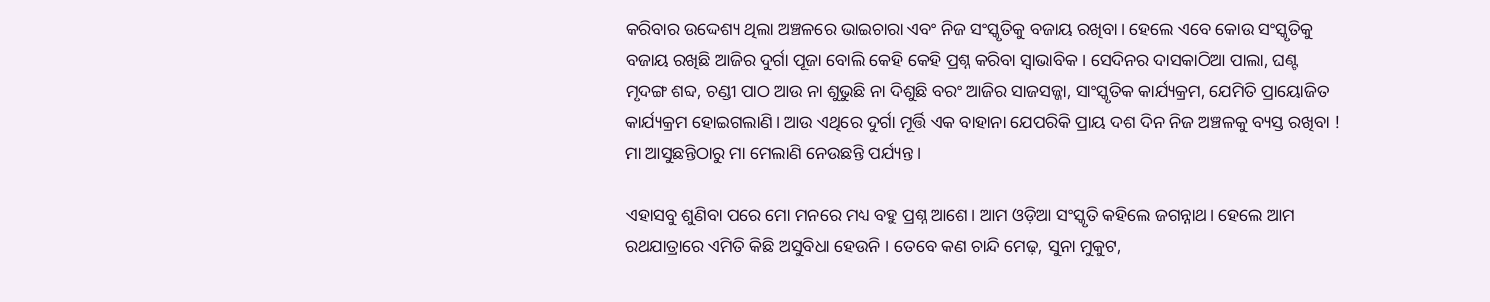କରିବାର ଉଦ୍ଦେଶ୍ୟ ଥିଲା ଅଞ୍ଚଳରେ ଭାଇଚାରା ଏବଂ ନିଜ ସଂସ୍କୃତିକୁ ବଜାୟ ରଖିବା। ହେଲେ ଏବେ କୋଉ ସଂସ୍କୃତିକୁ ବଜାୟ ରଖିଛି ଆଜିର ଦୁର୍ଗା ପୂଜା ବୋଲି କେହି କେହି ପ୍ରଶ୍ନ କରିବା ସ୍ୱାଭାବିକ। ସେଦିନର ଦାସକାଠିଆ ପାଲା, ଘଣ୍ଟ ମୃଦଙ୍ଗ ଶବ୍ଦ, ଚଣ୍ଡୀ ପାଠ ଆଉ ନା ଶୁଭୁଛି ନା ଦିଶୁଛି ବରଂ ଆଜିର ସାଜସଜ୍ଜା, ସାଂସ୍କୃତିକ କାର୍ଯ୍ୟକ୍ରମ, ଯେମିତି ପ୍ରାୟୋଜିତ କାର୍ଯ୍ୟକ୍ରମ ହୋଇଗଲାଣି। ଆଉ ଏଥିରେ ଦୁର୍ଗା ମୂର୍ତ୍ତି ଏକ ବାହାନା ଯେପରିକି ପ୍ରାୟ ଦଶ ଦିନ ନିଜ ଅଞ୍ଚଳକୁ ବ୍ୟସ୍ତ ରଖିବା ! ମା ଆସୁଛନ୍ତିଠାରୁ ମା ମେଲାଣି ନେଉଛନ୍ତି ପର୍ଯ୍ୟନ୍ତ ।

ଏହାସବୁ ଶୁଣିବା ପରେ ମୋ ମନରେ ମଧ୍ୟ ବହୁ ପ୍ରଶ୍ନ ଆଶେ। ଆମ ଓଡ଼ିଆ ସଂସ୍କୃତି କହିଲେ ଜଗନ୍ନାଥ। ହେଲେ ଆମ ରଥଯାତ୍ରାରେ ଏମିତି କିଛି ଅସୁବିଧା ହେଉନି । ତେବେ କଣ ଚାନ୍ଦି ମେଢ଼, ସୁନା ମୁକୁଟ,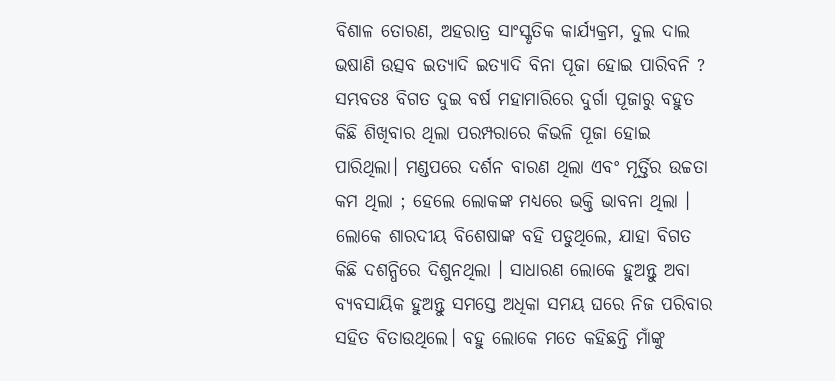ବିଶାଳ ତୋରଣ, ଅହରାତ୍ର ସାଂସ୍କୃତିକ କାର୍ଯ୍ୟକ୍ରମ, ଦୁଲ ଦାଲ ଭଷାଣି ଉତ୍ସବ ଇତ୍ୟାଦି ଇତ୍ୟାଦି ବିନା ପୂଜା ହୋଇ ପାରିବନି ? ସମ୍ଭବତଃ ବିଗତ ଦୁଇ ବର୍ଷ ମହାମାରିରେ ଦୁର୍ଗା ପୂଜାରୁ ବହୁତ କିଛି ଶିଖିବାର ଥିଲା ପରମ୍ପରାରେ କିଭଳି ପୂଜା ହୋଇ ପାରିଥିଲା। ମଣ୍ଡପରେ ଦର୍ଶନ ବାରଣ ଥିଲା ଏବଂ ମୂର୍ତ୍ତିର ଉଚ୍ଚତା କମ ଥିଲା ; ହେଲେ ଲୋକଙ୍କ ମଧ୍ୟରେ ଭକ୍ତି ଭାବନା ଥିଲା । ଲୋକେ ଶାରଦୀୟ ବିଶେଷାଙ୍କ ବହି ପଡୁଥିଲେ, ଯାହା ବିଗତ କିଛି ଦଶନ୍ଧିରେ ଦିଶୁନଥିଲା । ସାଧାରଣ ଲୋକେ ହୁଅନ୍ତୁ ଅବା ବ୍ୟବସାୟିକ ହୁଅନ୍ତୁ ସମସ୍ତେ ଅଧିକା ସମୟ ଘରେ ନିଜ ପରିବାର ସହିତ ବିତାଉଥିଲେ। ବହୁ ଲୋକେ ମତେ କହିଛନ୍ତି ମାଁଙ୍କୁ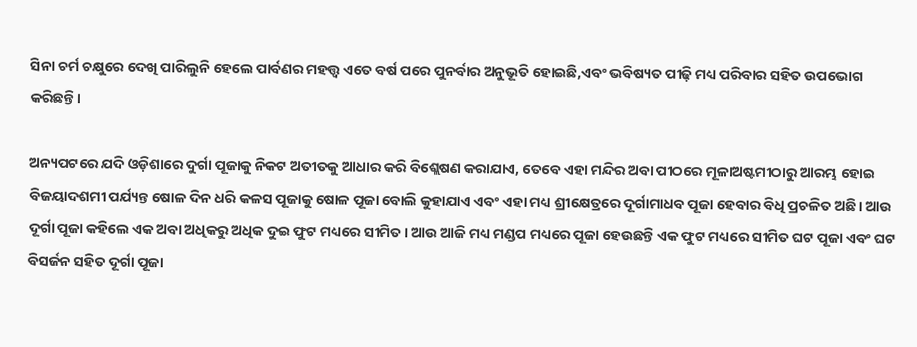ସିନା ଚର୍ମ ଚକ୍ଷୁରେ ଦେଖି ପାରିଲୁନି ହେଲେ ପାର୍ବଣର ମହତ୍ତ୍ୱ ଏତେ ବର୍ଷ ପରେ ପୁନର୍ବାର ଅନୁଭୂତି ହୋଇଛି,ଏବଂ ଭବିଷ୍ୟତ ପୀଢ଼ି ମଧ୍ୟ ପରିବାର ସହିତ ଉପଭୋଗ କରିଛନ୍ତି।

ଅନ୍ୟପଟରେ ଯଦି ଓଡ଼ିଶାରେ ଦୁର୍ଗା ପୂଜାକୁ ନିକଟ ଅତୀତକୁ ଆଧାର କରି ବିଶ୍ଲେଷଣ କରାଯାଏ, ତେବେ ଏହା ମନ୍ଦିର ଅବା ପୀଠରେ ମୂଳାଅଷ୍ଟମୀଠାରୁ ଆରମ୍ଭ ହୋଇ ବିଜୟାଦଶମୀ ପର୍ଯ୍ୟନ୍ତ ଷୋଳ ଦିନ ଧରି କଳସ ପୂଜାକୁ ଷୋଳ ପୂଜା ବୋଲି କୁହାଯାଏ ଏବଂ ଏହା ମଧ୍ୟ ଶ୍ରୀକ୍ଷେତ୍ରରେ ଦୂର୍ଗାମାଧବ ପୂଜା ହେବାର ବିଧି ପ୍ରଚଳିତ ଅଛି। ଆଉ ଦୂର୍ଗା ପୂଜା କହିଲେ ଏକ ଅବା ଅଧିକରୁ ଅଧିକ ଦୁଇ ଫୁଟ ମଧ୍ୟରେ ସୀମିତ। ଆଉ ଆଜି ମଧ୍ୟ ମଣ୍ଡପ ମଧ୍ୟରେ ପୂଜା ହେଉଛନ୍ତି ଏକ ଫୁଟ ମଧ୍ୟରେ ସୀମିତ ଘଟ ପୂଜା ଏବଂ ଘଟ ବିସର୍ଜନ ସହିତ ଦୂର୍ଗା ପୂଜା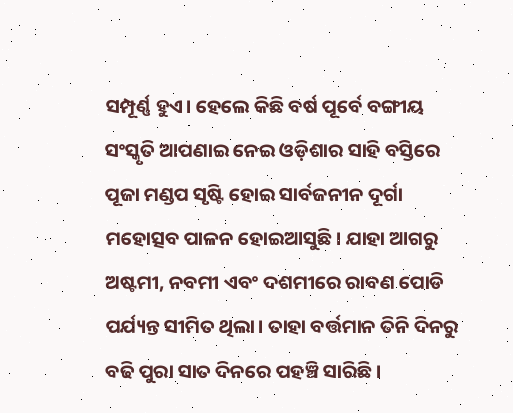ସମ୍ପୂର୍ଣ୍ଣ ହୁଏ। ହେଲେ କିଛି ବର୍ଷ ପୂର୍ବେ ବଙ୍ଗୀୟ ସଂସ୍କୃତି ଆପଣାଇ ନେଇ ଓଡ଼ିଶାର ସାହି ବସ୍ତିରେ ପୂଜା ମଣ୍ଡପ ସୃଷ୍ଟି ହୋଇ ସାର୍ବଜନୀନ ଦୂର୍ଗା ମହୋତ୍ସବ ପାଳନ ହୋଇଆସୁଛି। ଯାହା ଆଗରୁ ଅଷ୍ଟମୀ, ନବମୀ ଏବଂ ଦଶମୀରେ ରାବଣ ପୋଡି ପର୍ଯ୍ୟନ୍ତ ସୀମିତ ଥିଲା। ତାହା ବର୍ତ୍ତମାନ ତିନି ଦିନରୁ ବଢି ପୁରା ସାତ ଦିନରେ ପହଞ୍ଚି ସାରିଛି।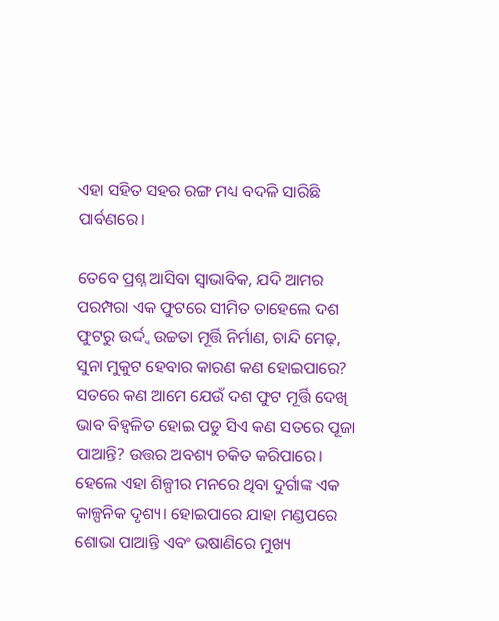ଏହା ସହିତ ସହର ରଙ୍ଗ ମଧ୍ୟ ବଦଳି ସାରିଛି ପାର୍ବଣରେ।

ତେବେ ପ୍ରଶ୍ନ ଆସିବା ସ୍ୱାଭାବିକ, ଯଦି ଆମର ପରମ୍ପରା ଏକ ଫୁଟରେ ସୀମିତ ତାହେଲେ ଦଶ ଫୁଟରୁ ଉର୍ଦ୍ଦ୍ୱ ଉଚ୍ଚତା ମୂର୍ତ୍ତି ନିର୍ମାଣ, ଚାନ୍ଦି ମେଢ଼, ସୁନା ମୁକୁଟ ହେବାର କାରଣ କଣ ହୋଇପାରେ? ସତରେ କଣ ଆମେ ଯେଉଁ ଦଶ ଫୁଟ ମୂର୍ତ୍ତି ଦେଖି ଭାବ ବିହ୍ଵଳିତ ହୋଇ ପଡୁ ସିଏ କଣ ସତରେ ପୂଜା ପାଆନ୍ତି? ଉତ୍ତର ଅବଶ୍ୟ ଚକିତ କରିପାରେ। ହେଲେ ଏହା ଶିଳ୍ପୀର ମନରେ ଥିବା ଦୁର୍ଗାଙ୍କ ଏକ କାଳ୍ପନିକ ଦୃଶ୍ୟ। ହୋଇପାରେ ଯାହା ମଣ୍ଡପରେ ଶୋଭା ପାଆନ୍ତି ଏବଂ ଭଷାଣିରେ ମୁଖ୍ୟ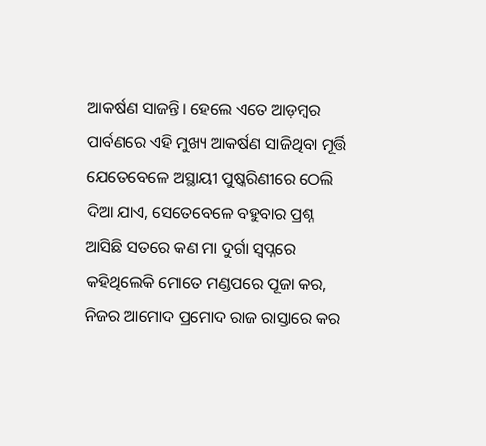ଆକର୍ଷଣ ସାଜନ୍ତି। ହେଲେ ଏତେ ଆଡ଼ମ୍ବର ପାର୍ବଣରେ ଏହି ମୁଖ୍ୟ ଆକର୍ଷଣ ସାଜିଥିବା ମୂର୍ତ୍ତି ଯେତେବେଳେ ଅସ୍ଥାୟୀ ପୁଷ୍କରିଣୀରେ ଠେଲି ଦିଆ ଯାଏ, ସେତେବେଳେ ବହୁବାର ପ୍ରଶ୍ନ ଆସିଛି ସତରେ କଣ ମା ଦୁର୍ଗା ସ୍ୱପ୍ନରେ କହିଥିଲେକି ମୋତେ ମଣ୍ଡପରେ ପୂଜା କର, ନିଜର ଆମୋଦ ପ୍ରମୋଦ ରାଜ ରାସ୍ତାରେ କର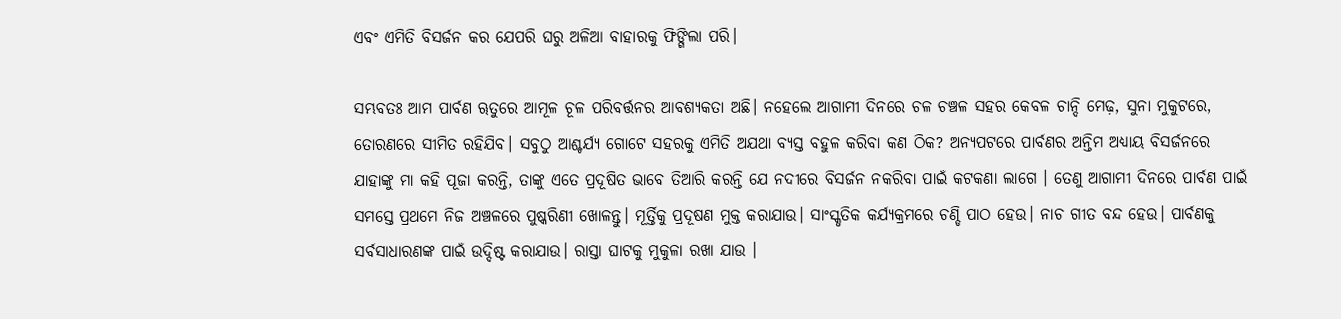ଏବଂ ଏମିତି ବିସର୍ଜନ କର ଯେପରି ଘରୁ ଅଳିଆ ବାହାରକୁ ଫିଙ୍ଗିଲା ପରି।

ସମ୍ଭବତଃ ଆମ ପାର୍ବଣ ୠତୁରେ ଆମୂଳ ଚୂଳ ପରିବର୍ତ୍ତନର ଆବଶ୍ୟକତା ଅଛି। ନହେଲେ ଆଗାମୀ ଦିନରେ ଚଳ ଚଞ୍ଚଳ ସହର କେବଳ ଚାନ୍ଦି ମେଢ଼, ସୁନା ମୁକୁଟରେ, ତୋରଣରେ ସୀମିତ ରହିଯିବ। ସବୁଠୁ ଆଶ୍ଚର୍ଯ୍ୟ ଗୋଟେ ସହରକୁ ଏମିତି ଅଯଥା ବ୍ୟସ୍ତ ବହୁଳ କରିବା କଣ ଠିକ? ଅନ୍ୟପଟରେ ପାର୍ବଣର ଅନ୍ତିମ ଅଧ୍ୟାୟ ବିସର୍ଜନରେ ଯାହାଙ୍କୁ ମା କହି ପୂଜା କରନ୍ତି, ତାଙ୍କୁ ଏତେ ପ୍ରଦୂଷିତ ଭାବେ ତିଆରି କରନ୍ତି ଯେ ନଦୀରେ ବିସର୍ଜନ ନକରିବା ପାଇଁ କଟକଣା ଲାଗେ । ତେଣୁ ଆଗାମୀ ଦିନରେ ପାର୍ବଣ ପାଇଁ ସମସ୍ତେ ପ୍ରଥମେ ନିଜ ଅଞ୍ଚଳରେ ପୁଷ୍କରିଣୀ ଖୋଳନ୍ତୁ। ମୂର୍ତ୍ତିକୁ ପ୍ରଦୂଷଣ ମୁକ୍ତ କରାଯାଉ। ସାଂସ୍କୃତିକ କର୍ଯ୍ୟକ୍ରମରେ ଚଣ୍ଡି ପାଠ ହେଉ। ନାଚ ଗୀତ ବନ୍ଦ ହେଉ। ପାର୍ବଣକୁ ସର୍ବସାଧାରଣଙ୍କ ପାଇଁ ଉଦ୍ଦିଷ୍ଟ କରାଯାଉ। ରାସ୍ତା ଘାଟକୁ ମୁକୁଳା ରଖା ଯାଉ ।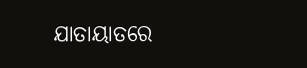ଯାତାୟାତରେ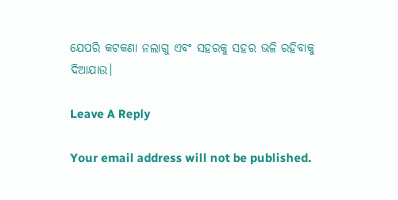ଯେପରି କଟକଣା ନଲାଗୁ ଏବଂ ସହରକୁ ସହର ଭଳି ରହିବାକୁ ଦିଆଯାଉ।

Leave A Reply

Your email address will not be published.